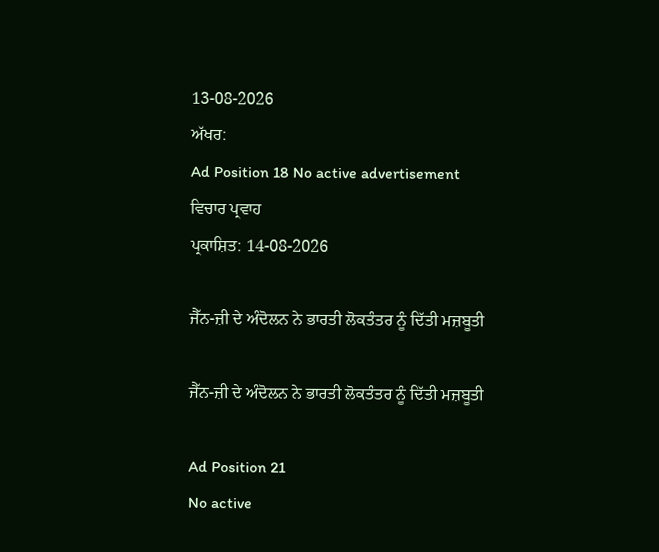13-08-2026
ਅੱਖਰ:
Ad Position 18 No active advertisement
ਵਿਚਾਰ ਪ੍ਰਵਾਹ
ਪ੍ਰਕਾਸ਼ਿਤ: 14-08-2026

ਜੈੱਨ-ਜ਼ੀ ਦੇ ਅੰਦੋਲਨ ਨੇ ਭਾਰਤੀ ਲੋਕਤੰਤਰ ਨੂੰ ਦਿੱਤੀ ਮਜ਼ਬੂਤੀ

ਜੈੱਨ-ਜ਼ੀ ਦੇ ਅੰਦੋਲਨ ਨੇ ਭਾਰਤੀ ਲੋਕਤੰਤਰ ਨੂੰ ਦਿੱਤੀ ਮਜ਼ਬੂਤੀ

Ad Position 21
No active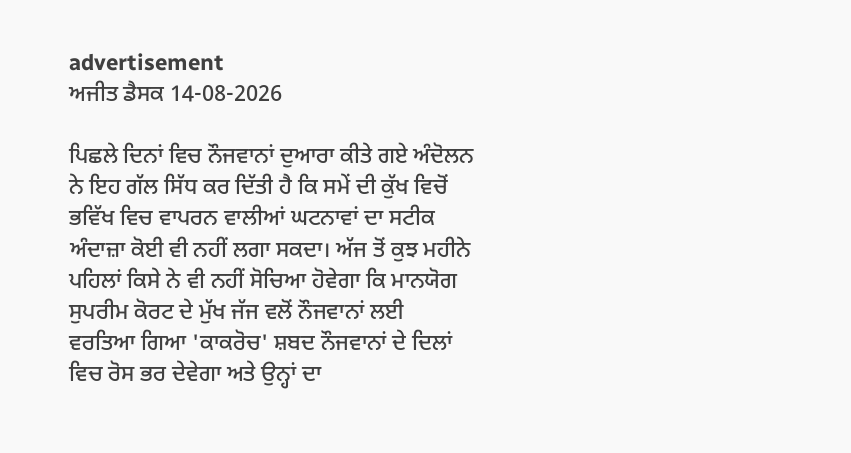advertisement
ਅਜੀਤ ਡੈਸਕ 14-08-2026

ਪਿਛਲੇ ਦਿਨਾਂ ਵਿਚ ਨੌਜਵਾਨਾਂ ਦੁਆਰਾ ਕੀਤੇ ਗਏ ਅੰਦੋਲਨ ਨੇ ਇਹ ਗੱਲ ਸਿੱਧ ਕਰ ਦਿੱਤੀ ਹੈ ਕਿ ਸਮੇਂ ਦੀ ਕੁੱਖ ਵਿਚੋਂ ਭਵਿੱਖ ਵਿਚ ਵਾਪਰਨ ਵਾਲੀਆਂ ਘਟਨਾਵਾਂ ਦਾ ਸਟੀਕ ਅੰਦਾਜ਼ਾ ਕੋਈ ਵੀ ਨਹੀਂ ਲਗਾ ਸਕਦਾ। ਅੱਜ ਤੋਂ ਕੁਝ ਮਹੀਨੇ ਪਹਿਲਾਂ ਕਿਸੇ ਨੇ ਵੀ ਨਹੀਂ ਸੋਚਿਆ ਹੋਵੇਗਾ ਕਿ ਮਾਨਯੋਗ ਸੁਪਰੀਮ ਕੋਰਟ ਦੇ ਮੁੱਖ ਜੱਜ ਵਲੋਂ ਨੌਜਵਾਨਾਂ ਲਈ ਵਰਤਿਆ ਗਿਆ 'ਕਾਕਰੋਚ' ਸ਼ਬਦ ਨੌਜਵਾਨਾਂ ਦੇ ਦਿਲਾਂ ਵਿਚ ਰੋਸ ਭਰ ਦੇਵੇਗਾ ਅਤੇ ਉਨ੍ਹਾਂ ਦਾ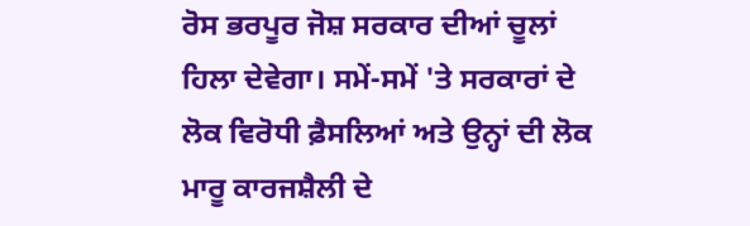ਰੋਸ ਭਰਪੂਰ ਜੋਸ਼ ਸਰਕਾਰ ਦੀਆਂ ਚੂਲਾਂ ਹਿਲਾ ਦੇਵੇਗਾ। ਸਮੇਂ-ਸਮੇਂ 'ਤੇ ਸਰਕਾਰਾਂ ਦੇ ਲੋਕ ਵਿਰੋਧੀ ਫ਼ੈਸਲਿਆਂ ਅਤੇ ਉਨ੍ਹਾਂ ਦੀ ਲੋਕ ਮਾਰੂ ਕਾਰਜਸ਼ੈਲੀ ਦੇ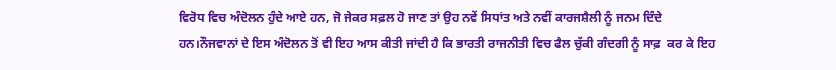ਵਿਰੋਧ ਵਿਚ ਅੰਦੋਲਨ ਹੁੰਦੇ ਆਏ ਹਨ, ਜੋ ਜੇਕਰ ਸਫ਼ਲ ਹੋ ਜਾਣ ਤਾਂ ਉਹ ਨਵੇਂ ਸਿਧਾਂਤ ਅਤੇ ਨਵੀਂ ਕਾਰਜਸ਼ੈਲੀ ਨੂੰ ਜਨਮ ਦਿੰਦੇ ਹਨ।ਨੌਜਵਾਨਾਂ ਦੇ ਇਸ ਅੰਦੋਲਨ ਤੋਂ ਵੀ ਇਹ ਆਸ ਕੀਤੀ ਜਾਂਦੀ ਹੈ ਕਿ ਭਾਰਤੀ ਰਾਜਨੀਤੀ ਵਿਚ ਫੈਲ ਚੁੱਕੀ ਗੰਦਗੀ ਨੂੰ ਸਾਫ਼  ਕਰ ਕੇ ਇਹ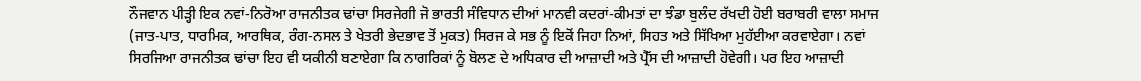ਨੌਜਵਾਨ ਪੀੜ੍ਹੀ ਇਕ ਨਵਾਂ-ਨਿਰੋਆ ਰਾਜਨੀਤਕ ਢਾਂਚਾ ਸਿਰਜੇਗੀ ਜੋ ਭਾਰਤੀ ਸੰਵਿਧਾਨ ਦੀਆਂ ਮਾਨਵੀ ਕਦਰਾਂ-ਕੀਮਤਾਂ ਦਾ ਝੰਡਾ ਬੁਲੰਦ ਰੱਖਦੀ ਹੋਈ ਬਰਾਬਰੀ ਵਾਲਾ ਸਮਾਜ (ਜਾਤ-ਪਾਤ, ਧਾਰਮਿਕ, ਆਰਥਿਕ, ਰੰਗ-ਨਸਲ ਤੇ ਖੇਤਰੀ ਭੇਦਭਾਵ ਤੋਂ ਮੁਕਤ) ਸਿਰਜ ਕੇ ਸਭ ਨੂੰ ਇਕੋਂ ਜਿਹਾ ਨਿਆਂ, ਸਿਹਤ ਅਤੇ ਸਿੱਖਿਆ ਮੁਹੱਈਆ ਕਰਵਾਏਗਾ। ਨਵਾਂ ਸਿਰਜਿਆ ਰਾਜਨੀਤਕ ਢਾਂਚਾ ਇਹ ਵੀ ਯਕੀਨੀ ਬਣਾਏਗਾ ਕਿ ਨਾਗਰਿਕਾਂ ਨੂੰ ਬੋਲਣ ਦੇ ਅਧਿਕਾਰ ਦੀ ਆਜ਼ਾਦੀ ਅਤੇ ਪ੍ਰੈੱਸ ਦੀ ਆਜ਼ਾਦੀ ਹੋਵੇਗੀ। ਪਰ ਇਹ ਆਜ਼ਾਦੀ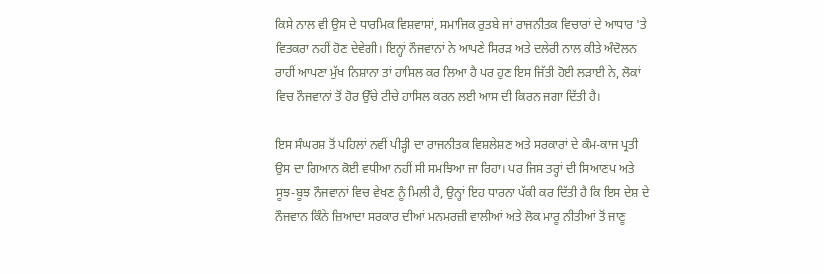ਕਿਸੇ ਨਾਲ ਵੀ ਉਸ ਦੇ ਧਾਰਮਿਕ ਵਿਸ਼ਵਾਸਾਂ, ਸਮਾਜਿਕ ਰੁਤਬੇ ਜਾਂ ਰਾਜਨੀਤਕ ਵਿਚਾਰਾਂ ਦੇ ਆਧਾਰ 'ਤੇ ਵਿਤਕਰਾ ਨਹੀਂ ਹੋਣ ਦੇਵੇਗੀ। ਇਨ੍ਹਾਂ ਨੌਜਵਾਨਾਂ ਨੇ ਆਪਣੇ ਸਿਰੜ ਅਤੇ ਦਲੇਰੀ ਨਾਲ ਕੀਤੇ ਅੰਦੋਲਨ ਰਾਹੀਂ ਆਪਣਾ ਮੁੱਖ ਨਿਸ਼ਾਨਾ ਤਾਂ ਹਾਸਿਲ ਕਰ ਲਿਆ ਹੈ ਪਰ ਹੁਣ ਇਸ ਜਿੱਤੀ ਹੋਈ ਲੜਾਈ ਨੇ, ਲੋਕਾਂ ਵਿਚ ਨੌਜਵਾਨਾਂ ਤੋਂ ਹੋਰ ਉੱਚੇ ਟੀਚੇ ਹਾਸਿਲ ਕਰਨ ਲਈ ਆਸ ਦੀ ਕਿਰਨ ਜਗਾ ਦਿੱਤੀ ਹੈ।

ਇਸ ਸੰਘਰਸ਼ ਤੋਂ ਪਹਿਲਾਂ ਨਵੀਂ ਪੀੜ੍ਹੀ ਦਾ ਰਾਜਨੀਤਕ ਵਿਸ਼ਲੇਸ਼ਣ ਅਤੇ ਸਰਕਾਰਾਂ ਦੇ ਕੰਮ-ਕਾਜ ਪ੍ਰਤੀ ਉਸ ਦਾ ਗਿਆਨ ਕੋਈ ਵਧੀਆ ਨਹੀਂ ਸੀ ਸਮਝਿਆ ਜਾ ਰਿਹਾ। ਪਰ ਜਿਸ ਤਰ੍ਹਾਂ ਦੀ ਸਿਆਣਪ ਅਤੇ ਸੂਝ-ਬੂਝ ਨੌਜਵਾਨਾਂ ਵਿਚ ਵੇਖਣ ਨੂੰ ਮਿਲੀ ਹੈ, ਉਨ੍ਹਾਂ ਇਹ ਧਾਰਨਾ ਪੱਕੀ ਕਰ ਦਿੱਤੀ ਹੈ ਕਿ ਇਸ ਦੇਸ਼ ਦੇ ਨੌਜਵਾਨ ਕਿੰਨੇ ਜ਼ਿਆਦਾ ਸਰਕਾਰ ਦੀਆਂ ਮਨਮਰਜ਼ੀ ਵਾਲੀਆਂ ਅਤੇ ਲੋਕ ਮਾਰੂ ਨੀਤੀਆਂ ਤੋਂ ਜਾਣੂ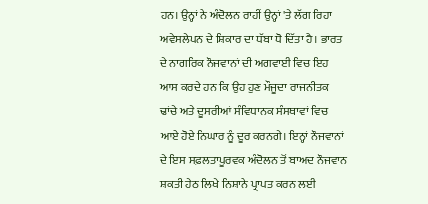ਹਨ। ਉਨ੍ਹਾਂ ਨੇ ਅੰਦੋਲਨ ਰਾਹੀਂ ਉਨ੍ਹਾਂ 'ਤੇ ਲੱਗ ਰਿਹਾ ਅਵੇਸਲੇਪਨ ਦੇ ਸ਼ਿਕਾਰ ਦਾ ਧੱਬਾ ਧੋ ਦਿੱਤਾ ਹੈ। ਭਾਰਤ ਦੇ ਨਾਗਰਿਕ ਨੌਜਵਾਨਾਂ ਦੀ ਅਗਵਾਈ ਵਿਚ ਇਹ ਆਸ ਕਰਦੇ ਹਨ ਕਿ ਉਹ ਹੁਣ ਮੌਜੂਦਾ ਰਾਜਨੀਤਕ ਢਾਂਚੇ ਅਤੇ ਦੂਸਰੀਆਂ ਸੰਵਿਧਾਨਕ ਸੰਸਥਾਵਾਂ ਵਿਚ ਆਏ ਹੋਏ ਨਿਘਾਰ ਨੂੰ ਦੂਰ ਕਰਨਗੇ। ਇਨ੍ਹਾਂ ਨੌਜਵਾਨਾਂ ਦੇ ਇਸ ਸਫ਼ਲਤਾਪੂਰਵਕ ਅੰਦੋਲਨ ਤੋਂ ਬਾਅਦ ਨੌਜਵਾਨ ਸ਼ਕਤੀ ਹੇਠ ਲਿਖੇ ਨਿਸ਼ਾਨੇ ਪ੍ਰਾਪਤ ਕਰਨ ਲਈ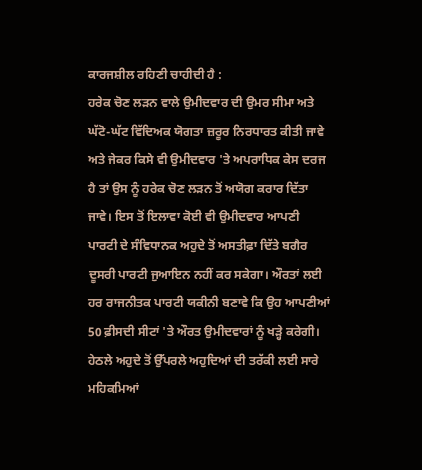ਕਾਰਜਸ਼ੀਲ ਰਹਿਣੀ ਚਾਹੀਦੀ ਹੈ :
ਹਰੇਕ ਚੋਣ ਲੜਨ ਵਾਲੇ ਉਮੀਦਵਾਰ ਦੀ ਉਮਰ ਸੀਮਾ ਅਤੇ ਘੱਟੋ-ਘੱਟ ਵਿੱਦਿਅਕ ਯੋਗਤਾ ਜ਼ਰੂਰ ਨਿਰਧਾਰਤ ਕੀਤੀ ਜਾਵੇ ਅਤੇ ਜੇਕਰ ਕਿਸੇ ਵੀ ਉਮੀਦਵਾਰ 'ਤੇ ਅਪਰਾਧਿਕ ਕੇਸ ਦਰਜ ਹੈ ਤਾਂ ਉਸ ਨੂੰ ਹਰੇਕ ਚੋਣ ਲੜਨ ਤੋਂ ਅਯੋਗ ਕਰਾਰ ਦਿੱਤਾ ਜਾਵੇ। ਇਸ ਤੋਂ ਇਲਾਵਾ ਕੋਈ ਵੀ ਉਮੀਦਵਾਰ ਆਪਣੀ ਪਾਰਟੀ ਦੇ ਸੰਵਿਧਾਨਕ ਅਹੁਦੇ ਤੋਂ ਅਸਤੀਫ਼ਾ ਦਿੱਤੇ ਬਗੈਰ ਦੂਸਰੀ ਪਾਰਟੀ ਜੁਆਇਨ ਨਹੀਂ ਕਰ ਸਕੇਗਾ। ਔਰਤਾਂ ਲਈ ਹਰ ਰਾਜਨੀਤਕ ਪਾਰਟੀ ਯਕੀਨੀ ਬਣਾਵੇ ਕਿ ਉਹ ਆਪਣੀਆਂ 50 ਫ਼ੀਸਦੀ ਸੀਟਾਂ 'ਤੇ ਔਰਤ ਉਮੀਦਵਾਰਾਂ ਨੂੰ ਖੜ੍ਹੇ ਕਰੇਗੀ।
ਹੇਠਲੇ ਅਹੁਦੇ ਤੋਂ ਉੱਪਰਲੇ ਅਹੁਦਿਆਂ ਦੀ ਤਰੱਕੀ ਲਈ ਸਾਰੇ ਮਹਿਕਮਿਆਂ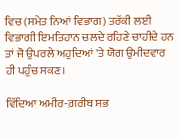ਵਿਚ (ਸਮੇਤ ਨਿਆਂ ਵਿਭਾਗ) ਤਰੱਕੀ ਲਈ ਵਿਭਾਗੀ ਇਮਤਿਹਾਨ ਚਲਦੇ ਰਹਿਣੇ ਚਾਹੀਦੇ ਹਨ ਤਾਂ ਜੋ ਉਪਰਲੇ ਅਹੁਦਿਆਂ 'ਤੇ ਯੋਗ ਉਮੀਦਵਾਰ ਹੀ ਪਹੁੰਚ ਸਕਣ।

ਵਿੱਦਿਆ ਅਮੀਰ-ਗ਼ਰੀਬ ਸਭ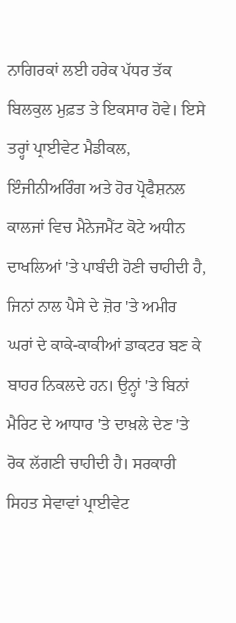ਨਾਗਿਰਕਾਂ ਲਈ ਹਰੇਕ ਪੱਧਰ ਤੱਕ ਬਿਲਕੁਲ ਮੁਫ਼ਤ ਤੇ ਇਕਸਾਰ ਹੋਵੇ। ਇਸੇ ਤਰ੍ਹਾਂ ਪ੍ਰਾਈਵੇਟ ਮੈਡੀਕਲ, ਇੰਜੀਨੀਅਰਿੰਗ ਅਤੇ ਹੋਰ ਪ੍ਰੋਫੈਸ਼ਨਲ ਕਾਲਜਾਂ ਵਿਚ ਮੈਨੇਜਮੈਂਟ ਕੋਟੇ ਅਧੀਨ ਦਾਖਲਿਆਂ 'ਤੇ ਪਾਬੰਦੀ ਹੋਣੀ ਚਾਹੀਦੀ ਹੈ, ਜਿਨਾਂ ਨਾਲ ਪੈਸੇ ਦੇ ਜ਼ੋਰ 'ਤੇ ਅਮੀਰ ਘਰਾਂ ਦੇ ਕਾਕੇ-ਕਾਕੀਆਂ ਡਾਕਟਰ ਬਣ ਕੇ ਬਾਹਰ ਨਿਕਲਦੇ ਹਨ। ਉਨ੍ਹਾਂ 'ਤੇ ਬਿਨਾਂ ਮੈਰਿਟ ਦੇ ਆਧਾਰ 'ਤੇ ਦਾਖ਼ਲੇ ਦੇਣ 'ਤੇ ਰੋਕ ਲੱਗਣੀ ਚਾਹੀਦੀ ਹੈ। ਸਰਕਾਰੀ ਸਿਹਤ ਸੇਵਾਵਾਂ ਪ੍ਰਾਈਵੇਟ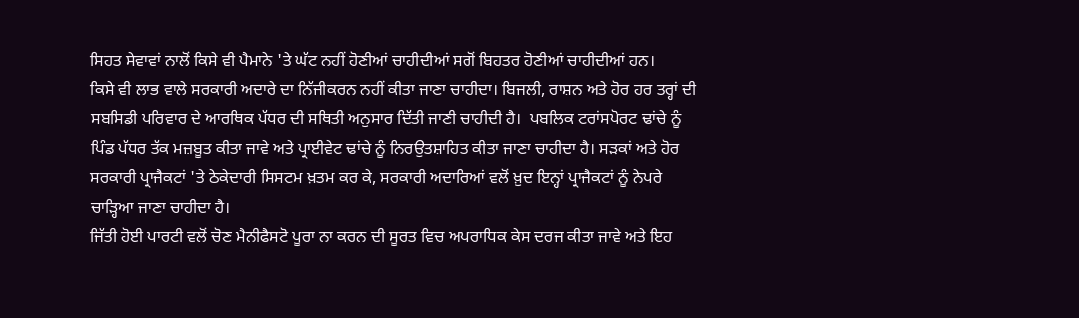ਸਿਹਤ ਸੇਵਾਵਾਂ ਨਾਲੋਂ ਕਿਸੇ ਵੀ ਪੈਮਾਨੇ 'ਤੇ ਘੱਟ ਨਹੀਂ ਹੋਣੀਆਂ ਚਾਹੀਦੀਆਂ ਸਗੋਂ ਬਿਹਤਰ ਹੋਣੀਆਂ ਚਾਹੀਦੀਆਂ ਹਨ।
ਕਿਸੇ ਵੀ ਲਾਭ ਵਾਲੇ ਸਰਕਾਰੀ ਅਦਾਰੇ ਦਾ ਨਿੱਜੀਕਰਨ ਨਹੀਂ ਕੀਤਾ ਜਾਣਾ ਚਾਹੀਦਾ। ਬਿਜਲੀ, ਰਾਸ਼ਨ ਅਤੇ ਹੋਰ ਹਰ ਤਰ੍ਹਾਂ ਦੀ ਸਬਸਿਡੀ ਪਰਿਵਾਰ ਦੇ ਆਰਥਿਕ ਪੱਧਰ ਦੀ ਸਥਿਤੀ ਅਨੁਸਾਰ ਦਿੱਤੀ ਜਾਣੀ ਚਾਹੀਦੀ ਹੈ।  ਪਬਲਿਕ ਟਰਾਂਸਪੋਰਟ ਢਾਂਚੇ ਨੂੰ ਪਿੰਡ ਪੱਧਰ ਤੱਕ ਮਜ਼ਬੂਤ ਕੀਤਾ ਜਾਵੇ ਅਤੇ ਪ੍ਰਾਈਵੇਟ ਢਾਂਚੇ ਨੂੰ ਨਿਰਉਤਸ਼ਾਹਿਤ ਕੀਤਾ ਜਾਣਾ ਚਾਹੀਦਾ ਹੈ। ਸੜਕਾਂ ਅਤੇ ਹੋਰ ਸਰਕਾਰੀ ਪ੍ਰਾਜੈਕਟਾਂ 'ਤੇ ਠੇਕੇਦਾਰੀ ਸਿਸਟਮ ਖ਼ਤਮ ਕਰ ਕੇ, ਸਰਕਾਰੀ ਅਦਾਰਿਆਂ ਵਲੋਂ ਖ਼ੁਦ ਇਨ੍ਹਾਂ ਪ੍ਰਾਜੈਕਟਾਂ ਨੂੰ ਨੇਪਰੇ ਚਾੜ੍ਹਿਆ ਜਾਣਾ ਚਾਹੀਦਾ ਹੈ।
ਜਿੱਤੀ ਹੋਈ ਪਾਰਟੀ ਵਲੋਂ ਚੋਣ ਮੈਨੀਫੈਸਟੋ ਪੂਰਾ ਨਾ ਕਰਨ ਦੀ ਸੂਰਤ ਵਿਚ ਅਪਰਾਧਿਕ ਕੇਸ ਦਰਜ ਕੀਤਾ ਜਾਵੇ ਅਤੇ ਇਹ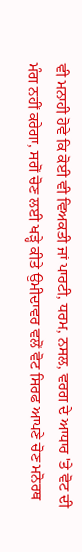ਵੀ ਮਨਾਹੀ ਹੋਵੇ ਕਿ ਕੋਈ ਵੀ ਵਿਅਕਤੀ ਜਾਂ ਪਾਰਟੀ, ਧਰਮ, ਨਸਲ, ਵਰਗ ਦੇ ਆਧਾਰ 'ਤੇ ਵੋਟ ਦੀ ਮੰਗ ਨਹੀਂ ਕਰੇਗਾ, ਸਗੋਂ ਚੋਣ ਲਈ ਖੜ੍ਹੇ ਕੀਤੇ ਉਮੀਦਾਵਰ ਵਲੋਂ ਵੋਟ ਸਿਰਫ ਆਪਣੇ ਚੋਣ ਮਨੋਰਥ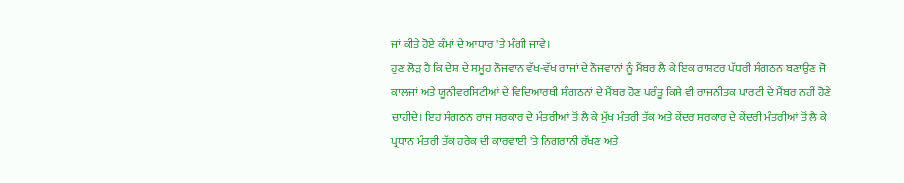ਜਾਂ ਕੀਤੇ ਹੋਏ ਕੰਮਾਂ ਦੇ ਆਧਾਰ 'ਤੇ ਮੰਗੀ ਜਾਵੇ।
ਹੁਣ ਲੋੜ ਹੈ ਕਿ ਦੇਸ਼ ਦੇ ਸਮੂਹ ਨੌਜਵਾਨ ਵੱਖ-ਵੱਖ ਰਾਜਾਂ ਦੇ ਨੌਜਵਾਨਾਂ ਨੂੰ ਮੈਂਬਰ ਲੈ ਕੇ ਇਕ ਰਾਸ਼ਟਰ ਪੱਧਰੀ ਸੰਗਠਨ ਬਣਾਉਣ ਜੋ ਕਾਲਜਾਂ ਅਤੇ ਯੂਨੀਵਰਸਿਟੀਆਂ ਦੇ ਵਿਦਿਆਰਥੀ ਸੰਗਠਨਾਂ ਦੇ ਮੈਂਬਰ ਹੋਣ ਪਰੰਤੂ ਕਿਸੇ ਵੀ ਰਾਜਨੀਤਕ ਪਾਰਟੀ ਦੇ ਮੈਂਬਰ ਨਹੀਂ ਹੋਣੇ ਚਾਹੀਦੇ। ਇਹ ਸੰਗਠਨ ਰਾਜ ਸਰਕਾਰ ਦੇ ਮੰਤਰੀਆਂ ਤੋਂ ਲੈ ਕੇ ਮੁੱਖ ਮੰਤਰੀ ਤੱਕ ਅਤੇ ਕੇਂਦਰ ਸਰਕਾਰ ਦੇ ਕੇਂਦਰੀ ਮੰਤਰੀਆਂ ਤੋਂ ਲੈ ਕੇ ਪ੍ਰਧਾਨ ਮੰਤਰੀ ਤੱਕ ਹਰੇਕ ਦੀ ਕਾਰਵਾਈ 'ਤੇ ਨਿਗਰਾਨੀ ਰੱਖਣ ਅਤੇ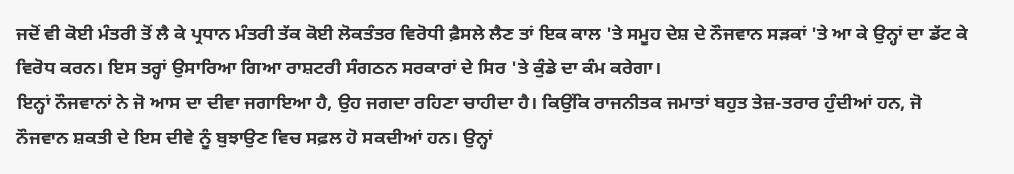ਜਦੋਂ ਵੀ ਕੋਈ ਮੰਤਰੀ ਤੋਂ ਲੈ ਕੇ ਪ੍ਰਧਾਨ ਮੰਤਰੀ ਤੱਕ ਕੋਈ ਲੋਕਤੰਤਰ ਵਿਰੋਧੀ ਫ਼ੈਸਲੇ ਲੈਣ ਤਾਂ ਇਕ ਕਾਲ 'ਤੇ ਸਮੂਹ ਦੇਸ਼ ਦੇ ਨੌਜਵਾਨ ਸੜਕਾਂ 'ਤੇ ਆ ਕੇ ਉਨ੍ਹਾਂ ਦਾ ਡੱਟ ਕੇ ਵਿਰੋਧ ਕਰਨ। ਇਸ ਤਰ੍ਹਾਂ ਉਸਾਰਿਆ ਗਿਆ ਰਾਸ਼ਟਰੀ ਸੰਗਠਨ ਸਰਕਾਰਾਂ ਦੇ ਸਿਰ 'ਤੇ ਕੁੰਡੇ ਦਾ ਕੰਮ ਕਰੇਗਾ।
ਇਨ੍ਹਾਂ ਨੌਜਵਾਨਾਂ ਨੇ ਜੋ ਆਸ ਦਾ ਦੀਵਾ ਜਗਾਇਆ ਹੈ, ਉਹ ਜਗਦਾ ਰਹਿਣਾ ਚਾਹੀਦਾ ਹੈ। ਕਿਉਂਕਿ ਰਾਜਨੀਤਕ ਜਮਾਤਾਂ ਬਹੁਤ ਤੇਜ਼-ਤਰਾਰ ਹੁੰਦੀਆਂ ਹਨ, ਜੋ ਨੌਜਵਾਨ ਸ਼ਕਤੀ ਦੇ ਇਸ ਦੀਵੇ ਨੂੰ ਬੁਝਾਉਣ ਵਿਚ ਸਫ਼ਲ ਹੋ ਸਕਦੀਆਂ ਹਨ। ਉਨ੍ਹਾਂ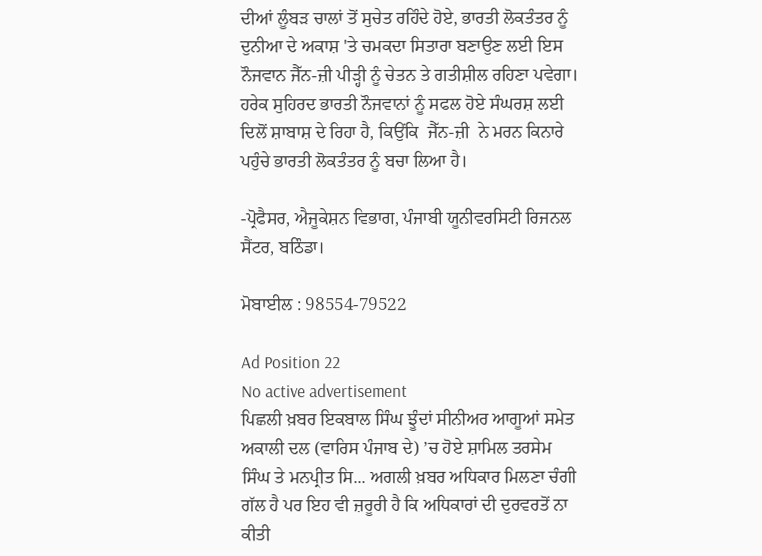ਦੀਆਂ ਲੂੰਬੜ ਚਾਲਾਂ ਤੋਂ ਸੁਚੇਤ ਰਹਿੰਦੇ ਹੋਏ, ਭਾਰਤੀ ਲੋਕਤੰਤਰ ਨੂੰ ਦੁਨੀਆ ਦੇ ਅਕਾਸ਼ 'ਤੇ ਚਮਕਦਾ ਸਿਤਾਰਾ ਬਣਾਉਣ ਲਈ ਇਸ ਨੌਜਵਾਨ ਜੈੱਨ-ਜ਼ੀ ਪੀੜ੍ਹੀ ਨੂੰ ਚੇਤਨ ਤੇ ਗਤੀਸ਼ੀਲ ਰਹਿਣਾ ਪਵੇਗਾ। ਹਰੇਕ ਸੁਹਿਰਦ ਭਾਰਤੀ ਨੌਜਵਾਨਾਂ ਨੂੰ ਸਫਲ ਹੋਏ ਸੰਘਰਸ਼ ਲਈ ਦਿਲੋਂ ਸ਼ਾਬਾਸ਼ ਦੇ ਰਿਹਾ ਹੈ, ਕਿਉਂਕਿ  ਜੈੱਨ-ਜ਼ੀ  ਨੇ ਮਰਨ ਕਿਨਾਰੇ ਪਹੁੰਚੇ ਭਾਰਤੀ ਲੋਕਤੰਤਰ ਨੂੰ ਬਚਾ ਲਿਆ ਹੈ।

-ਪ੍ਰੋਫੈਸਰ, ਐਜੂਕੇਸ਼ਨ ਵਿਭਾਗ, ਪੰਜਾਬੀ ਯੂਨੀਵਰਸਿਟੀ ਰਿਜਨਲ ਸੈਂਟਰ, ਬਠਿੰਡਾ।

ਮੋਬਾਈਲ : 98554-79522

Ad Position 22
No active advertisement
ਪਿਛਲੀ ਖ਼ਬਰ ਇਕਬਾਲ ਸਿੰਘ ਝੂੰਦਾਂ ਸੀਨੀਅਰ ਆਗੂਆਂ ਸਮੇਤ ਅਕਾਲੀ ਦਲ (ਵਾਰਿਸ ਪੰਜਾਬ ਦੇ) ’ਚ ਹੋਏ ਸ਼ਾਮਿਲ ਤਰਸੇਮ ਸਿੰਘ ਤੇ ਮਨਪ੍ਰੀਤ ਸਿ... ਅਗਲੀ ਖ਼ਬਰ ਅਧਿਕਾਰ ਮਿਲਣਾ ਚੰਗੀ ਗੱਲ ਹੈ ਪਰ ਇਹ ਵੀ ਜ਼ਰੂਰੀ ਹੈ ਕਿ ਅਧਿਕਾਰਾਂ ਦੀ ਦੁਰਵਰਤੋਂ ਨਾ ਕੀਤੀ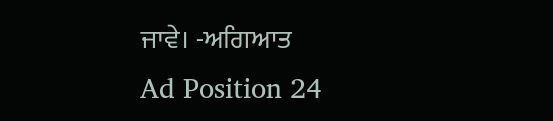ਜਾਵੇ। -ਅਗਿਆਤ
Ad Position 24